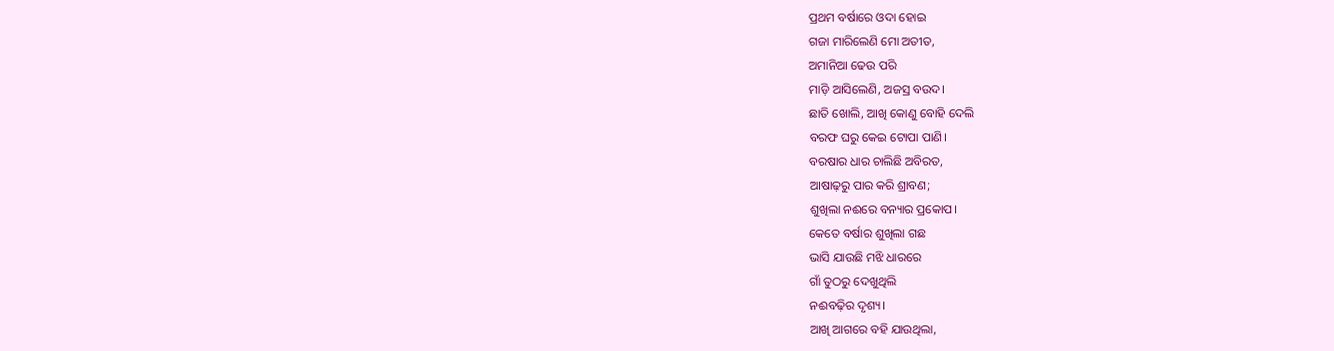ପ୍ରଥମ ବର୍ଷାରେ ଓଦା ହୋଇ
ଗଜା ମାରିଲେଣି ମୋ ଅତୀତ,
ଅମାନିଆ ଢେଉ ପରି
ମାଡ଼ି ଆସିଲେଣି, ଅଜସ୍ର ବଉଦ।
ଛାତି ଖୋଲି, ଆଖି କୋଣୁ ବୋହି ଦେଲି
ବରଫ ଘରୁ କେଇ ଟୋପା ପାଣି।
ବରଷାର ଧାର ଚାଲିଛି ଅବିରତ,
ଆଷାଢ଼ରୁ ପାର କରି ଶ୍ରାବଣ;
ଶୁଖିଲା ନଈରେ ବନ୍ୟାର ପ୍ରକୋପ।
କେତେ ବର୍ଷାର ଶୁଖିଲା ଗଛ
ଭାସି ଯାଉଛି ମଝି ଧାରରେ
ଗାଁ ତୁଠରୁ ଦେଖୁଥିଲି
ନଈବଢ଼ିର ଦୃଶ୍ୟ।
ଆଖି ଆଗରେ ବହି ଯାଉଥିଲା,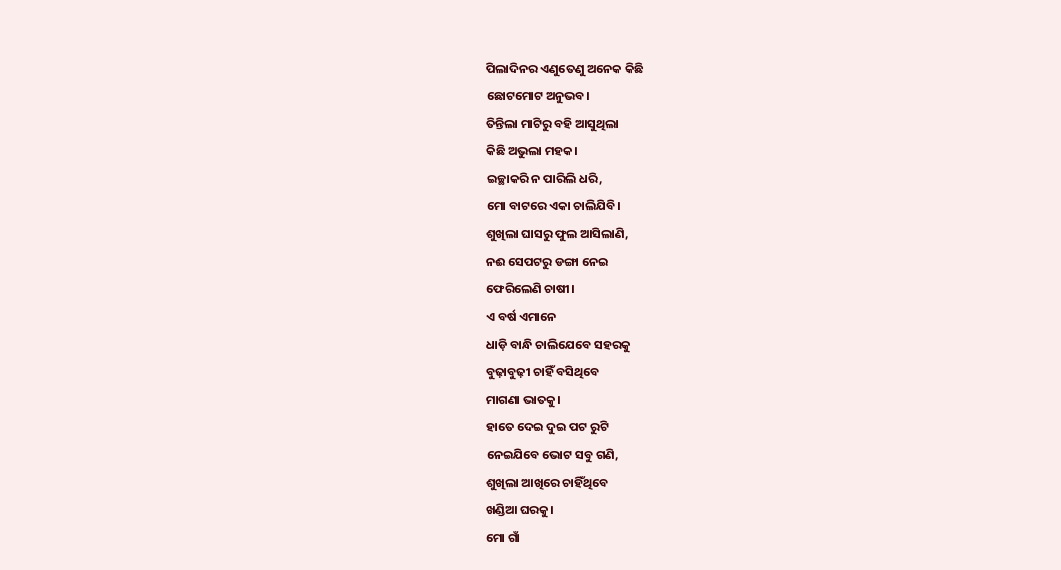ପିଲାଦିନର ଏଣୁତେଣୁ ଅନେକ କିଛି
ଛୋଟମୋଟ ଅନୁଭବ।
ତିନ୍ତିଲା ମାଟିରୁ ବହି ଆସୁଥିଲା
କିଛି ଅଭୁଲା ମହକ।
ଇଚ୍ଛାକରି ନ ପାରିଲି ଧରି,
ମୋ ବାଟରେ ଏକା ଚାଲିଯିବି।
ଶୁଖିଲା ଘାସରୁ ଫୁଲ ଆସିଲାଣି,
ନଈ ସେପଟରୁ ଡଙ୍ଗା ନେଇ
ଫେରିଲେଣି ଚାଷୀ।
ଏ ବର୍ଷ ଏମାନେ
ଧାଡ଼ି ବାନ୍ଧି ଚାଲିଯେବେ ସହରକୁ
ବୁଢ଼ାବୁଢ଼ୀ ଚାହିଁ ବସିଥିବେ
ମାଗଣା ଭାତକୁ।
ହାତେ ଦେଇ ଦୁଇ ପଟ ରୁଟି
ନେଇଯିବେ ଭୋଟ ସବୁ ଗଣି,
ଶୁଖିଲା ଆଖିରେ ଚାହିଁଥିବେ
ଖଣ୍ଡିଆ ଘରକୁ।
ମୋ ଗାଁ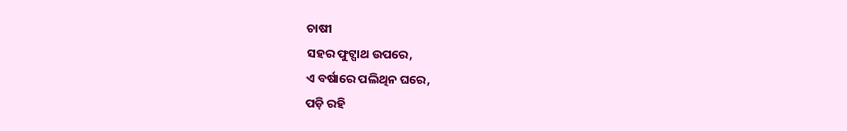ଚାଷୀ
ସହର ଫୁଟ୍ପାଥ ଉପରେ,
ଏ ବର୍ଷାରେ ପଲିଥିନ ଘରେ,
ପଡ଼ି ରହି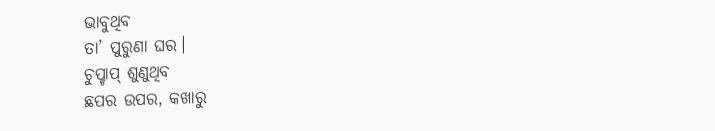ଭାବୁଥିବ
ତା’ ପୁରୁଣା ଘର।
ଚୁପ୍ଚାପ୍ ଶୁଣୁଥିବ
ଛପର ଉପର, କଖାରୁ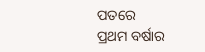ପତରେ
ପ୍ରଥମ ବର୍ଷାର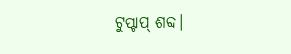ଟୁପ୍ଟାପ୍ ଶବ୍ଦ।